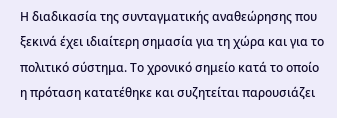Η διαδικασία της συνταγματικής αναθεώρησης που ξεκινά έχει ιδιαίτερη σημασία για τη χώρα και για το πολιτικό σύστημα. Το χρονικό σημείο κατά το οποίο η πρόταση κατατέθηκε και συζητείται παρουσιάζει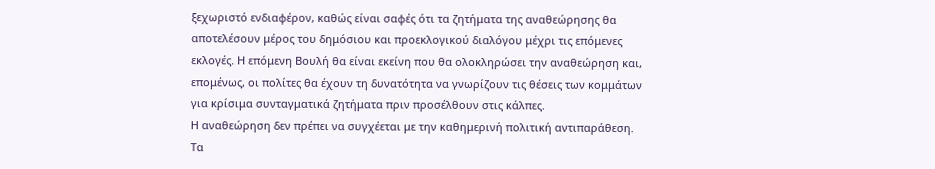ξεχωριστό ενδιαφέρον, καθώς είναι σαφές ότι τα ζητήματα της αναθεώρησης θα αποτελέσουν μέρος του δημόσιου και προεκλογικού διαλόγου μέχρι τις επόμενες εκλογές. Η επόμενη Βουλή θα είναι εκείνη που θα ολοκληρώσει την αναθεώρηση και, επομένως, οι πολίτες θα έχουν τη δυνατότητα να γνωρίζουν τις θέσεις των κομμάτων για κρίσιμα συνταγματικά ζητήματα πριν προσέλθουν στις κάλπες.
Η αναθεώρηση δεν πρέπει να συγχέεται με την καθημερινή πολιτική αντιπαράθεση. Τα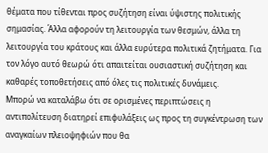θέματα που τίθενται προς συζήτηση είναι ύψιστης πολιτικής σημασίας. Άλλα αφορούν τη λειτουργία των θεσμών, άλλα τη λειτουργία του κράτους και άλλα ευρύτερα πολιτικά ζητήματα. Για τον λόγο αυτό θεωρώ ότι απαιτείται ουσιαστική συζήτηση και καθαρές τοποθετήσεις από όλες τις πολιτικές δυνάμεις.
Μπορώ να καταλάβω ότι σε ορισμένες περιπτώσεις η αντιπολίτευση διατηρεί επιφυλάξεις ως προς τη συγκέντρωση των αναγκαίων πλειοψηφιών που θα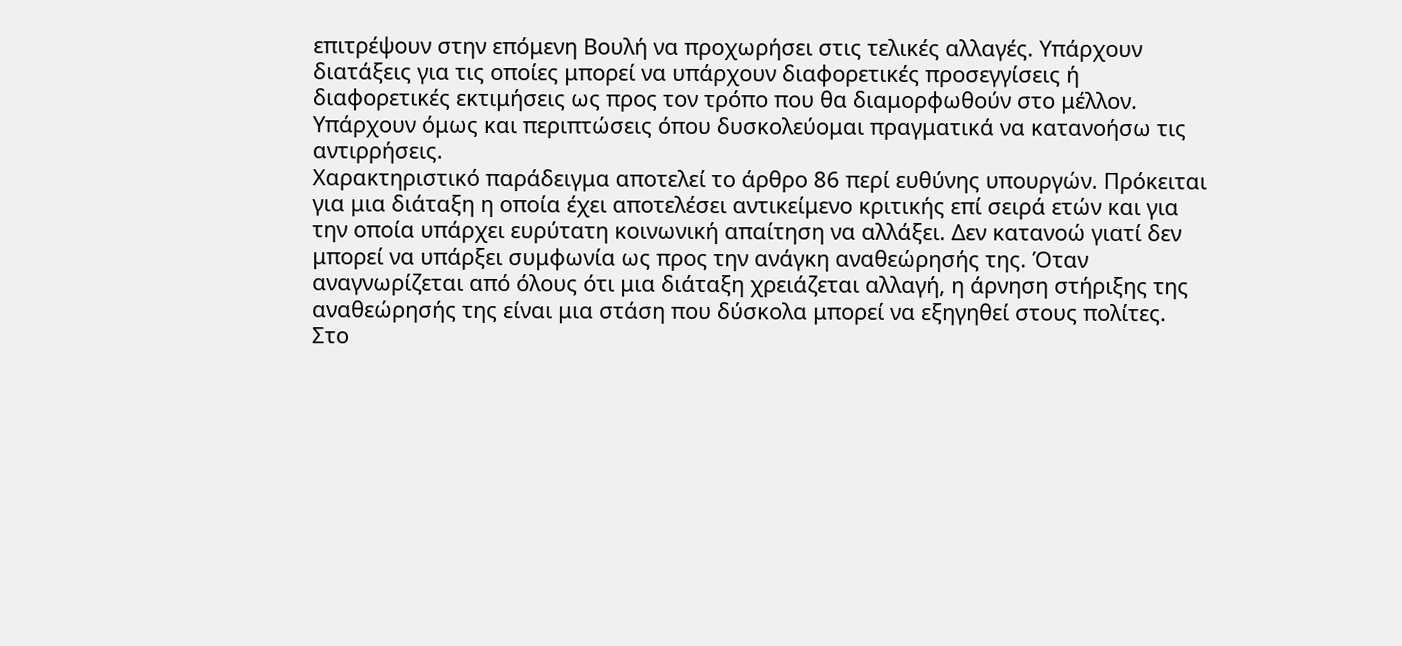επιτρέψουν στην επόμενη Βουλή να προχωρήσει στις τελικές αλλαγές. Υπάρχουν διατάξεις για τις οποίες μπορεί να υπάρχουν διαφορετικές προσεγγίσεις ή διαφορετικές εκτιμήσεις ως προς τον τρόπο που θα διαμορφωθούν στο μέλλον. Υπάρχουν όμως και περιπτώσεις όπου δυσκολεύομαι πραγματικά να κατανοήσω τις αντιρρήσεις.
Χαρακτηριστικό παράδειγμα αποτελεί το άρθρο 86 περί ευθύνης υπουργών. Πρόκειται για μια διάταξη η οποία έχει αποτελέσει αντικείμενο κριτικής επί σειρά ετών και για την οποία υπάρχει ευρύτατη κοινωνική απαίτηση να αλλάξει. Δεν κατανοώ γιατί δεν μπορεί να υπάρξει συμφωνία ως προς την ανάγκη αναθεώρησής της. Όταν αναγνωρίζεται από όλους ότι μια διάταξη χρειάζεται αλλαγή, η άρνηση στήριξης της αναθεώρησής της είναι μια στάση που δύσκολα μπορεί να εξηγηθεί στους πολίτες.
Στο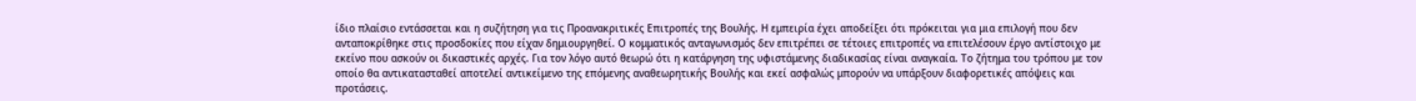ίδιο πλαίσιο εντάσσεται και η συζήτηση για τις Προανακριτικές Επιτροπές της Βουλής. Η εμπειρία έχει αποδείξει ότι πρόκειται για μια επιλογή που δεν ανταποκρίθηκε στις προσδοκίες που είχαν δημιουργηθεί. Ο κομματικός ανταγωνισμός δεν επιτρέπει σε τέτοιες επιτροπές να επιτελέσουν έργο αντίστοιχο με εκείνο που ασκούν οι δικαστικές αρχές. Για τον λόγο αυτό θεωρώ ότι η κατάργηση της υφιστάμενης διαδικασίας είναι αναγκαία. Το ζήτημα του τρόπου με τον οποίο θα αντικατασταθεί αποτελεί αντικείμενο της επόμενης αναθεωρητικής Βουλής και εκεί ασφαλώς μπορούν να υπάρξουν διαφορετικές απόψεις και προτάσεις.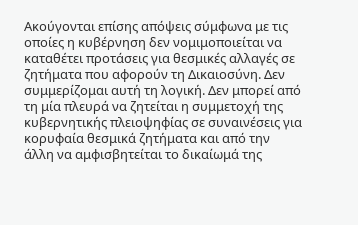Ακούγονται επίσης απόψεις σύμφωνα με τις οποίες η κυβέρνηση δεν νομιμοποιείται να καταθέτει προτάσεις για θεσμικές αλλαγές σε ζητήματα που αφορούν τη Δικαιοσύνη. Δεν συμμερίζομαι αυτή τη λογική. Δεν μπορεί από τη μία πλευρά να ζητείται η συμμετοχή της κυβερνητικής πλειοψηφίας σε συναινέσεις για κορυφαία θεσμικά ζητήματα και από την άλλη να αμφισβητείται το δικαίωμά της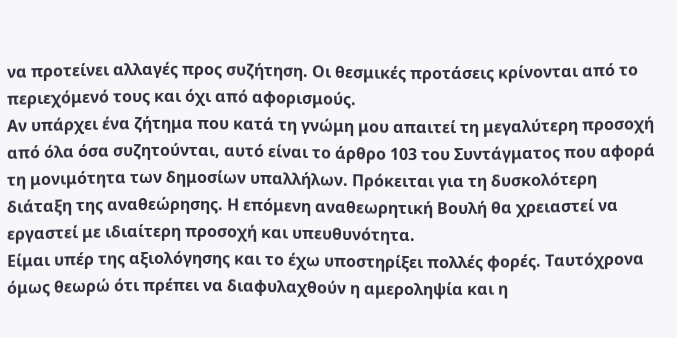να προτείνει αλλαγές προς συζήτηση. Οι θεσμικές προτάσεις κρίνονται από το περιεχόμενό τους και όχι από αφορισμούς.
Αν υπάρχει ένα ζήτημα που κατά τη γνώμη μου απαιτεί τη μεγαλύτερη προσοχή από όλα όσα συζητούνται, αυτό είναι το άρθρο 103 του Συντάγματος που αφορά τη μονιμότητα των δημοσίων υπαλλήλων. Πρόκειται για τη δυσκολότερη διάταξη της αναθεώρησης. Η επόμενη αναθεωρητική Βουλή θα χρειαστεί να εργαστεί με ιδιαίτερη προσοχή και υπευθυνότητα.
Είμαι υπέρ της αξιολόγησης και το έχω υποστηρίξει πολλές φορές. Ταυτόχρονα όμως θεωρώ ότι πρέπει να διαφυλαχθούν η αμεροληψία και η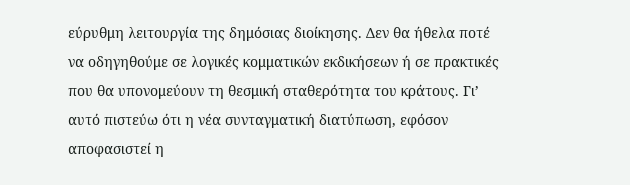εύρυθμη λειτουργία της δημόσιας διοίκησης. Δεν θα ήθελα ποτέ να οδηγηθούμε σε λογικές κομματικών εκδικήσεων ή σε πρακτικές που θα υπονομεύουν τη θεσμική σταθερότητα του κράτους. Γι’ αυτό πιστεύω ότι η νέα συνταγματική διατύπωση, εφόσον αποφασιστεί η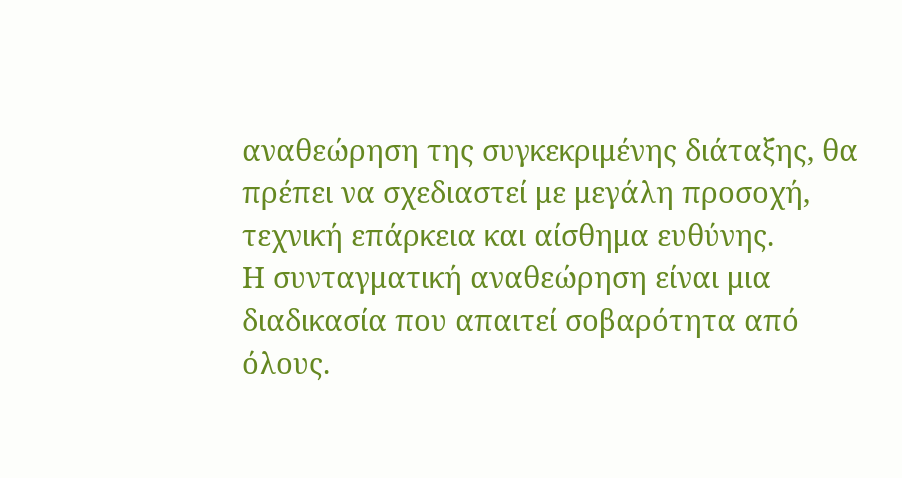αναθεώρηση της συγκεκριμένης διάταξης, θα πρέπει να σχεδιαστεί με μεγάλη προσοχή, τεχνική επάρκεια και αίσθημα ευθύνης.
Η συνταγματική αναθεώρηση είναι μια διαδικασία που απαιτεί σοβαρότητα από όλους.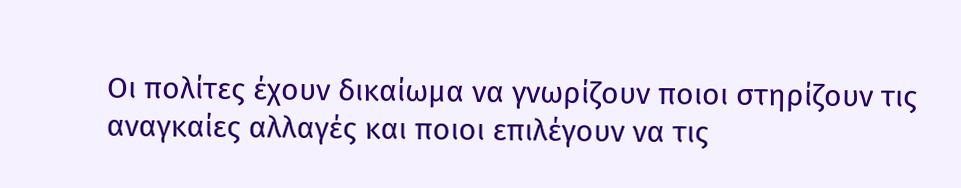Οι πολίτες έχουν δικαίωμα να γνωρίζουν ποιοι στηρίζουν τις αναγκαίες αλλαγές και ποιοι επιλέγουν να τις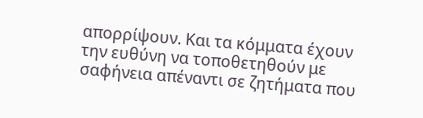απορρίψουν. Και τα κόμματα έχουν την ευθύνη να τοποθετηθούν με σαφήνεια απέναντι σε ζητήματα που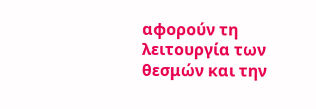αφορούν τη λειτουργία των θεσμών και την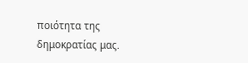ποιότητα της δημοκρατίας μας.